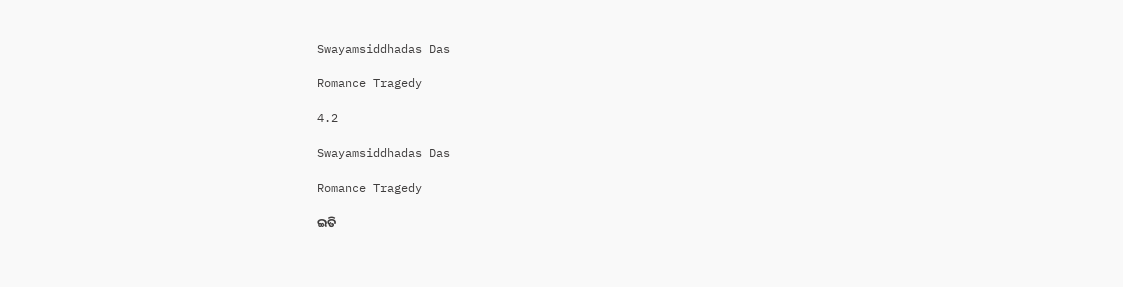Swayamsiddhadas Das

Romance Tragedy

4.2

Swayamsiddhadas Das

Romance Tragedy

ଇତି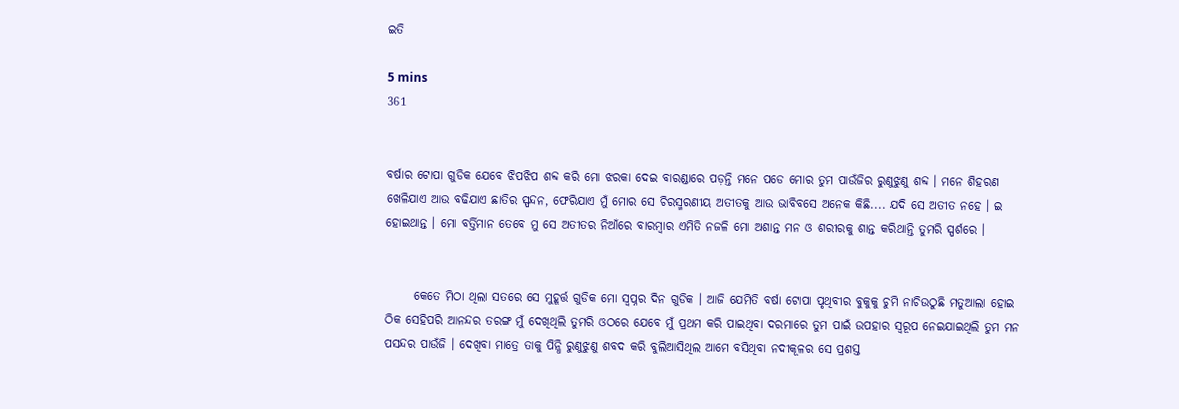ଇତି

5 mins
361


ବର୍ଷାର ଟୋପା ଗୁଡିକ ଯେବେ ଝିପଝିପ ଶବ୍ଦ କରି ମୋ ଝରକା ଦେଇ ବାରଣ୍ଡାରେ ପଡ଼ନ୍ତି ମନେ ପଡେ ମୋର ତୁମ ପାଉଁଜିର ରୁଣୁଝୁଣୁ ଶବ୍ଦ । ମନେ ଶିହରଣ ଖେଳିଯାଏ ଆଉ ବଢିଯାଏ ଛାତିର ସ୍ପନ୍ଦନ, ଫେରିଯାଏ ମୁଁ ମୋର ସେ ଚିରସ୍ମରଣୀୟ ଅତୀତକୁ ଆଉ ଭାବିବସେ ଅନେକ କିଛି.... ଯଦି ସେ ଅତୀତ ନହେ । ଇ ହୋଇଥାନ୍ତ । ମୋ ବର୍ତ୍ତିମାନ ତେବେ ମୁ ସେ ଅତୀତର ନିଆଁରେ ବାରମ୍ବାର ଏମିତି ନଜଳି ମୋ ଅଶାନ୍ତ ମନ ଓ ଶରୀରକୁ ଶାନ୍ତ କରିଥାନ୍ତି ତୁମରି ସ୍ପର୍ଶରେ ।


      କେତେ ମିଠା ଥିଲା ସତରେ ସେ ମୁହୂର୍ତ୍ତ ଗୁଡିକ ମୋ ସ୍ୱପ୍ନର ଦିନ ଗୁଡିକ । ଆଜି ଯେମିତି ବର୍ଷା ଟୋପା ପୃଥିବୀର ବୁକୁକୁ ଚୁମି ନାଚିଉଠୁଛି ମତୁଆଲା ହୋଇ ଠିକ ସେହିପରି ଆନନ୍ଦର ତରଙ୍ଗ ମୁଁ ଦେଖିଥିଲି ତୁମରି ଓଠରେ ଯେବେ ମୁଁ ପ୍ରଥମ କରି ପାଇଥିବା ଦରମାରେ ତୁମ ପାଇଁ ଉପହାର ସ୍ୱରୂପ ନେଇଯାଇଥିଲି ତୁମ ମନ ପସନ୍ଦର ପାଉଁଜି । ଦେଖିବା ମାତ୍ରେ ତାକୁ ପିନ୍ଧି ରୁଣୁଝୁଣୁ ଶବଦ କରି ବୁଲିଆସିଥିଲ ଆମେ ବସିଥିବା ନଦୀକୂଳର ସେ ପ୍ରଶସ୍ତ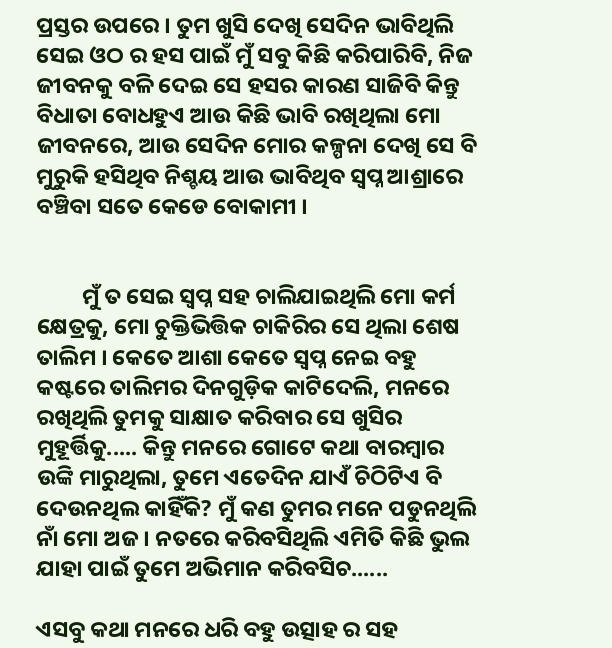ପ୍ରସ୍ତର ଉପରେ । ତୁମ ଖୁସି ଦେଖି ସେଦିନ ଭାବିଥିଲି ସେଇ ଓଠ ର ହସ ପାଇଁ ମୁଁ ସବୁ କିଛି କରିପାରିବି, ନିଜ ଜୀବନକୁ ବଳି ଦେଇ ସେ ହସର କାରଣ ସାଜିବି କିନ୍ତୁ ବିଧାତା ବୋଧହୁଏ ଆଉ କିଛି ଭାବି ରଖିଥିଲା ମୋ ଜୀବନରେ, ଆଉ ସେଦିନ ମୋର କଳ୍ପନା ଦେଖି ସେ ବି ମୁରୁକି ହସିଥିବ ନିଶ୍ଚୟ ଆଉ ଭାବିଥିବ ସ୍ୱପ୍ନ ଆଶ୍ରାରେ ବଞ୍ଚିବା ସତେ କେଡେ ବୋକାମୀ ।


         ମୁଁ ତ ସେଇ ସ୍ୱପ୍ନ ସହ ଚାଲିଯାଇଥିଲି ମୋ କର୍ମ କ୍ଷେତ୍ରକୁ, ମୋ ଚୁକ୍ତିଭିତ୍ତିକ ଚାକିରିର ସେ ଥିଲା ଶେଷ ତାଲିମ । କେତେ ଆଶା କେତେ ସ୍ୱପ୍ନ ନେଇ ବହୁ କଷ୍ଟରେ ତାଲିମର ଦିନଗୁଡ଼ିକ କାଟିଦେଲି, ମନରେ ରଖିଥିଲି ତୁମକୁ ସାକ୍ଷାତ କରିବାର ସେ ଖୁସିର ମୁହୂର୍ତ୍ତିକୁ..... କିନ୍ତୁ ମନରେ ଗୋଟେ କଥା ବାରମ୍ବାର ଉଙ୍କି ମାରୁଥିଲା, ତୁମେ ଏତେଦିନ ଯାଏଁ ଚିଠିଟିଏ ବି ଦେଉନଥିଲ କାହିଁକି? ମୁଁ କଣ ତୁମର ମନେ ପଡୁନଥିଲି ନାଁ ମୋ ଅଜ । ନତରେ କରିବସିଥିଲି ଏମିତି କିଛି ଭୁଲ ଯାହା ପାଇଁ ତୁମେ ଅଭିମାନ କରିବସିଚ......

ଏସବୁ କଥା ମନରେ ଧରି ବହୁ ଉତ୍ସାହ ର ସହ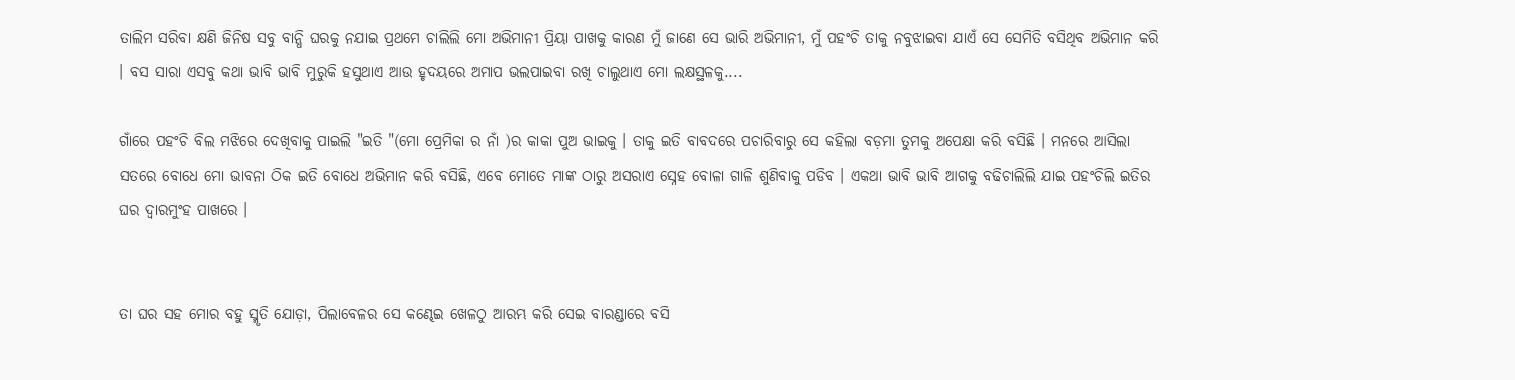ତାଲିମ ସରିବା କ୍ଷଣି ଜିନିଷ ସବୁ ବାନ୍ଧି ଘରକୁ ନଯାଇ ପ୍ରଥମେ ଚାଲିଲି ମୋ ଅଭିମାନୀ ପ୍ରିୟା ପାଖକୁ କାରଣ ମୁଁ ଜାଣେ ସେ ଭାରି ଅଭିମାନୀ, ମୁଁ ପହଂଚି ତାକୁ ନବୁଝାଇବା ଯାଏଁ ସେ ସେମିତି ବସିଥିବ ଅଭିମାନ କରି । ବସ ସାରା ଏସବୁ କଥା ଭାବି ଭାବି ମୁରୁକି ହସୁଥାଏ ଆଉ ହୃଦୟରେ ଅମାପ ଭଲପାଇବା ରଖି ଚାଲୁଥାଏ ମୋ ଲକ୍ଷସ୍ଥଳକୁ....

ଗାଁରେ ପହଂଚି ବିଲ ମଝିରେ ଦେଖିବାକୁ ପାଇଲି "ଇତି "(ମୋ ପ୍ରେମିକା ର ନାଁ )ର କାକା ପୁଅ ଭାଇକୁ । ତାକୁ ଇତି ବାବଦରେ ପଚାରିବାରୁ ସେ କହିଲା ବଡ଼ମା ତୁମକୁ ଅପେକ୍ଷା କରି ବସିଛି । ମନରେ ଆସିଲା ସତରେ ବୋଧେ ମୋ ଭାବନା ଠିକ ଇତି ବୋଧେ ଅଭିମାନ କରି ବସିଛି, ଏବେ ମୋତେ ମାଙ୍କ ଠାରୁ ଅସରାଏ ସ୍ନେହ ବୋଳା ଗାଳି ଶୁଣିବାକୁ ପଡିବ । ଏକଥା ଭାବି ଭାବି ଆଗକୁ ବଢିଚାଲିଲି ଯାଇ ପହଂଚିଲି ଇତିର ଘର ଦ୍ୱାରମୁଂହ ପାଖରେ ।


ତା ଘର ସହ ମୋର ବହୁ ସ୍ମୃତି ଯୋଡ଼ା, ପିଲାବେଳର ସେ କଣ୍ଢେଇ ଖେଳଠୁ ଆରମ୍ଭ କରି ସେଇ ବାରଣ୍ଡାରେ ବସି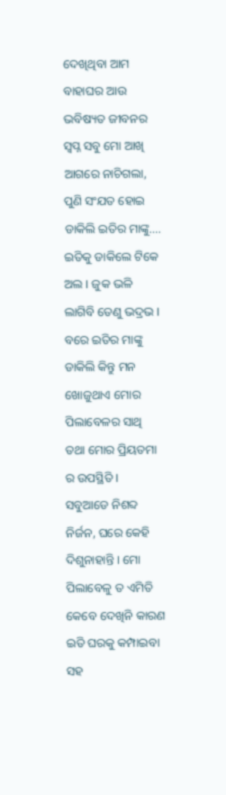ଦେଖିଥିବା ଆମ ବାହାଘର ଆଉ ଭବିଷ୍ୟତ ଜୀବନର ସ୍ୱପ୍ନ ସବୁ ମୋ ଆଖି ଆଗରେ ନାଚିଗଲା, ପୁଣି ସଂଯତ ହୋଇ ଡାକିଲି ଇତିର ମାଙ୍କୁ.... ଇତିକୁ ଡାକିଲେ ଟିକେ ଅଲ । ଜୁକ ଭଳି ଲାଗିବି ତେଣୁ ଭଦ୍ରଭ । ବରେ ଇତିର ମାଙ୍କୁ ଡାକିଲି କିନ୍ତୁ ମନ ଖୋଜୁଥାଏ ମୋର ପିଲାବେଳର ସାଥି ତଥା ମୋର ପ୍ରିୟତମା ର ଉପସ୍ଥିତି । ସବୁଆଡେ ନିଶବ୍ଦ ନିର୍ଜନ, ଘରେ କେହି ଦିଶୁନାହାନ୍ତି । ମୋ ପିଲାବେଳୁ ତ ଏମିତି କେବେ ଦେଖିନି କାରଣ ଇତି ଘରକୁ କମ୍ପାଇବା ସହ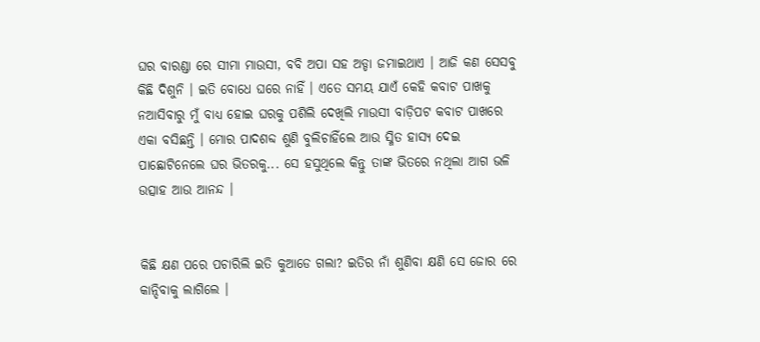ଘର ବାରଣ୍ଡା ରେ ସୀମା ମାଉସୀ, ବବି ଅପା ସହ ଅଡ୍ଡା ଜମାଇଥାଏ । ଆଜି କଣ ସେସବୁ କିଛି ଦିଶୁନି । ଇତି ବୋଧେ ଘରେ ନାହିଁ । ଏତେ ସମୟ ଯାଏଁ କେହି କବାଟ ପାଖକୁ ନଆସିବାରୁ ମୁଁ ବାଧ୍ୟ ହୋଇ ଘରକୁ ପଶିଲି ଦେଖିଲି ମାଉସୀ ବାଡ଼ିପଟ କବାଟ ପାଖରେ ଏକା ବସିଛନ୍ତି । ମୋର ପାଦଶବ୍ଦ ଶୁଣି ବୁଲିଚାହିଁଲେ ଆଉ ସ୍ମିତ ହାସ୍ୟ ଦେଇ ପାଛୋଟିନେଲେ ଘର ଭିତରକୁ... ସେ ହସୁଥିଲେ କିନ୍ତୁ ତାଙ୍କ ଭିତରେ ନଥିଲା ଆଗ ଭଳି ଉତ୍ସାହ ଆଉ ଆନନ୍ଦ ।


କିଛି କ୍ଷଣ ପରେ ପଚାରିଲି ଇତି କୁଆଡେ ଗଲା? ଇତିର ନାଁ ଶୁଣିବା କ୍ଷଣି ସେ ଜୋର ରେ କାନ୍ଦିବାକୁ ଲାଗିଲେ ।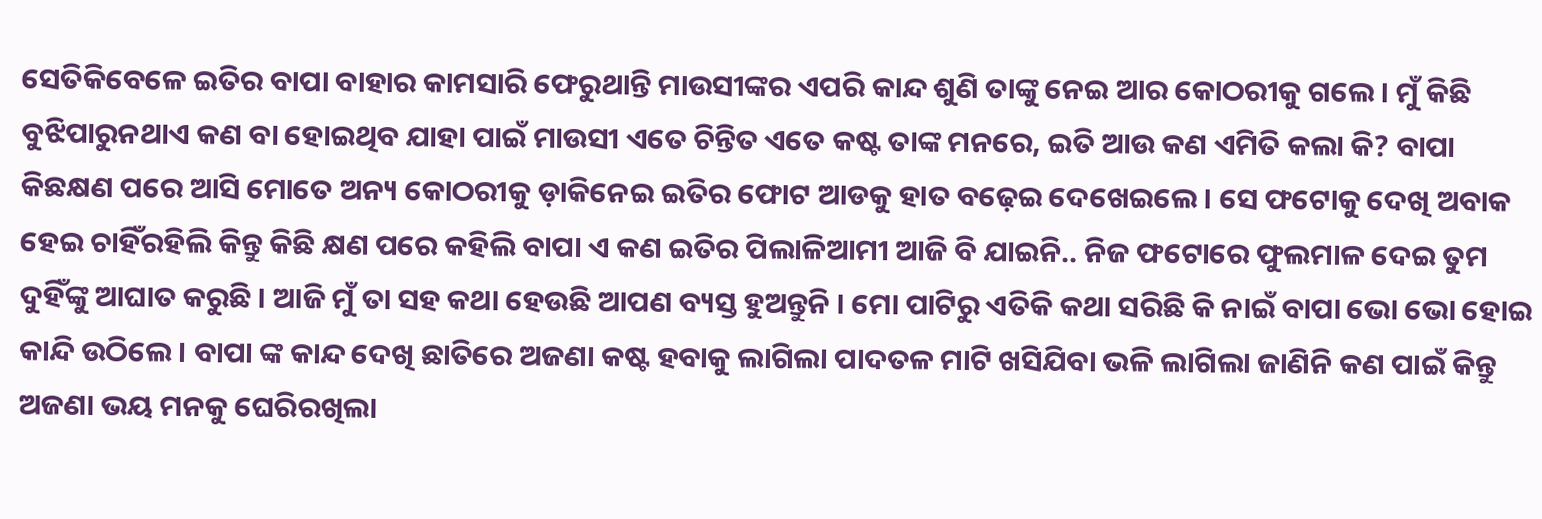ସେତିକିବେଳେ ଇତିର ବାପା ବାହାର କାମସାରି ଫେରୁଥାନ୍ତି ମାଉସୀଙ୍କର ଏପରି କାନ୍ଦ ଶୁଣି ତାଙ୍କୁ ନେଇ ଆର କୋଠରୀକୁ ଗଲେ । ମୁଁ କିଛି ବୁଝିପାରୁନଥାଏ କଣ ବା ହୋଇଥିବ ଯାହା ପାଇଁ ମାଉସୀ ଏତେ ଚିନ୍ତିତ ଏତେ କଷ୍ଟ ତାଙ୍କ ମନରେ, ଇତି ଆଉ କଣ ଏମିତି କଲା କି? ବାପା କିଛକ୍ଷଣ ପରେ ଆସି ମୋତେ ଅନ୍ୟ କୋଠରୀକୁ ଡ଼ାକିନେଇ ଇତିର ଫୋଟ ଆଡକୁ ହାତ ବଢ଼େଇ ଦେଖେଇଲେ । ସେ ଫଟୋକୁ ଦେଖି ଅବାକ ହେଇ ଚାହିଁରହିଲି କିନ୍ତୁ କିଛି କ୍ଷଣ ପରେ କହିଲି ବାପା ଏ କଣ ଇତିର ପିଲାଳିଆମୀ ଆଜି ବି ଯାଇନି.. ନିଜ ଫଟୋରେ ଫୁଲମାଳ ଦେଇ ତୁମ ଦୁହିଁଙ୍କୁ ଆଘାତ କରୁଛି । ଆଜି ମୁଁ ତା ସହ କଥା ହେଉଛି ଆପଣ ବ୍ୟସ୍ତ ହୁଅନ୍ତୁନି । ମୋ ପାଟିରୁ ଏତିକି କଥା ସରିଛି କି ନାଇଁ ବାପା ଭୋ ଭୋ ହୋଇ କାନ୍ଦି ଉଠିଲେ । ବାପା ଙ୍କ କାନ୍ଦ ଦେଖି ଛାତିରେ ଅଜଣା କଷ୍ଟ ହବାକୁ ଲାଗିଲା ପାଦତଳ ମାଟି ଖସିଯିବା ଭଳି ଲାଗିଲା ଜାଣିନି କଣ ପାଇଁ କିନ୍ତୁ ଅଜଣା ଭୟ ମନକୁ ଘେରିରଖିଲା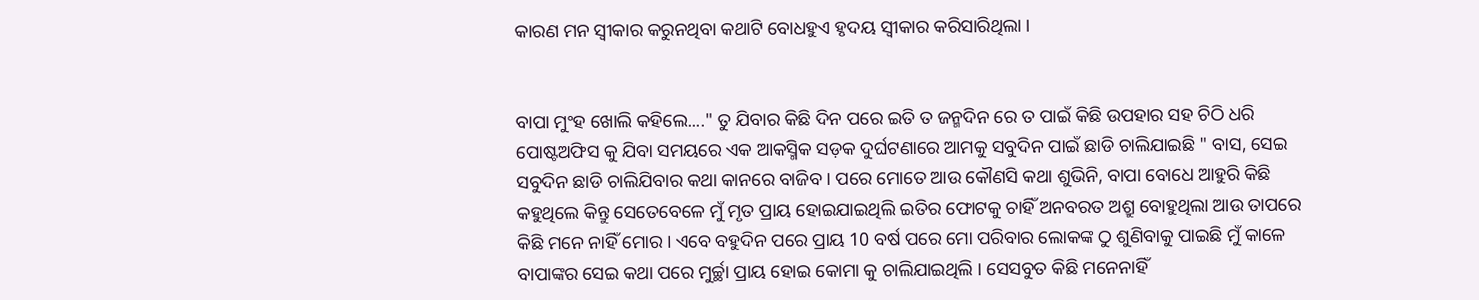କାରଣ ମନ ସ୍ୱୀକାର କରୁନଥିବା କଥାଟି ବୋଧହୁଏ ହୃଦୟ ସ୍ୱୀକାର କରିସାରିଥିଲା ।


ବାପା ମୁଂହ ଖୋଲି କହିଲେ...." ତୁ ଯିବାର କିଛି ଦିନ ପରେ ଇତି ତ ଜନ୍ମଦିନ ରେ ତ ପାଇଁ କିଛି ଉପହାର ସହ ଚିଠି ଧରି ପୋଷ୍ଟଅଫିସ କୁ ଯିବା ସମୟରେ ଏକ ଆକସ୍ମିକ ସଡ଼କ ଦୁର୍ଘଟଣାରେ ଆମକୁ ସବୁଦିନ ପାଇଁ ଛାଡି ଚାଲିଯାଇଛି " ବାସ, ସେଇ ସବୁଦିନ ଛାଡି ଚାଲିଯିବାର କଥା କାନରେ ବାଜିବ । ପରେ ମୋତେ ଆଉ କୌଣସି କଥା ଶୁଭିନି, ବାପା ବୋଧେ ଆହୁରି କିଛି କହୁଥିଲେ କିନ୍ତୁ ସେତେବେଳେ ମୁଁ ମୃତ ପ୍ରାୟ ହୋଇଯାଇଥିଲି ଇତିର ଫୋଟକୁ ଚାହିଁ ଅନବରତ ଅଶ୍ରୁ ବୋହୁଥିଲା ଆଉ ତାପରେ କିଛି ମନେ ନାହିଁ ମୋର । ଏବେ ବହୁଦିନ ପରେ ପ୍ରାୟ 10 ବର୍ଷ ପରେ ମୋ ପରିବାର ଲୋକଙ୍କ ଠୁ ଶୁଣିବାକୁ ପାଇଛି ମୁଁ କାଳେ ବାପାଙ୍କର ସେଇ କଥା ପରେ ମୁର୍ଚ୍ଛା ପ୍ରାୟ ହୋଇ କୋମା କୁ ଚାଲିଯାଇଥିଲି । ସେସବୁତ କିଛି ମନେନାହିଁ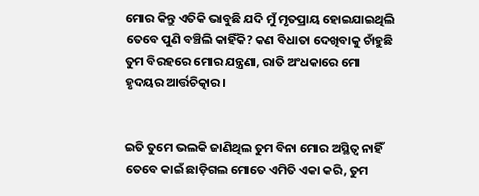ମୋର କିନ୍ତୁ ଏତିକି ଭାବୁଛି ଯଦି ମୁଁ ମୃତପ୍ରାୟ ହୋଇଯାଇଥିଲି ତେବେ ପୁଣି ବଞ୍ଚିଲି କାହିଁକି? କଣ ବିଧାତା ଦେଖିବାକୁ ଚାଁହୁଛି ତୁମ ବିରହରେ ମୋର ଯନ୍ତ୍ରଣା, ରାତି ଅଂଧକାରେ ମୋ ହୃଦୟର ଆର୍ତ୍ତଚିତ୍କାର ।


ଇତି ତୁମେ ଭଲକି ଜାଣିଥିଲ ତୁମ ବିନା ମୋର ଅସ୍ଥିତ୍ୱ ନାହିଁ ତେବେ କାଇଁ ଛାଡ଼ିଗଲ ମୋତେ ଏମିତି ଏକା କରି, ତୁମ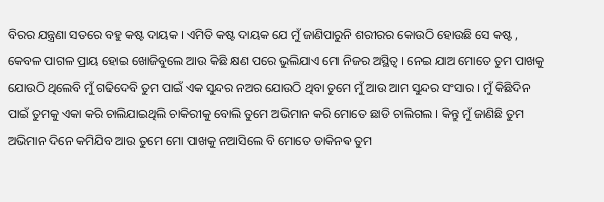ବିରର ଯନ୍ତ୍ରଣା ସତରେ ବହୁ କଷ୍ଟ ଦାୟକ । ଏମିତି କଷ୍ଟ ଦାୟକ ଯେ ମୁଁ ଜାଣିପାରୁନି ଶରୀରର କୋଉଠି ହୋଉଛି ସେ କଷ୍ଟ , କେବଳ ପାଗଳ ପ୍ରାୟ ହୋଇ ଖୋଜିବୁଲେ ଆଉ କିଛି କ୍ଷଣ ପରେ ଭୁଲିଯାଏ ମୋ ନିଜର ଅସ୍ଥିତ୍ୱ । ନେଇ ଯାଅ ମୋତେ ତୁମ ପାଖକୁ ଯୋଉଠି ଥିଲେବି ମୁଁ ଗଢିଦେବି ତୁମ ପାଇଁ ଏକ ସୁନ୍ଦର ନଅର ଯୋଉଠି ଥିବା ତୁମେ ମୁଁ ଆଉ ଆମ ସୁନ୍ଦର ସଂସାର । ମୁଁ କିଛିଦିନ ପାଇଁ ତୁମକୁ ଏକା କରି ଚାଲିଯାଇଥିଲି ଚାକିରୀକୁ ବୋଲି ତୁମେ ଅଭିମାନ କରି ମୋତେ ଛାଡି ଚାଲିଗଲ । କିନ୍ତୁ ମୁଁ ଜାଣିଛି ତୁମ ଅଭିମାନ ଦିନେ କମିଯିବ ଆଉ ତୁମେ ମୋ ପାଖକୁ ନଆସିଲେ ବି ମୋତେ ଡାକିନଵ ତୁମ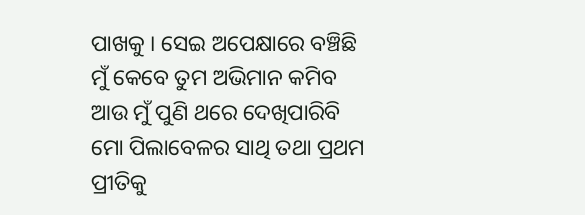ପାଖକୁ । ସେଇ ଅପେକ୍ଷାରେ ବଞ୍ଚିଛି ମୁଁ କେବେ ତୁମ ଅଭିମାନ କମିବ ଆଉ ମୁଁ ପୁଣି ଥରେ ଦେଖିପାରିବି ମୋ ପିଲାବେଳର ସାଥି ତଥା ପ୍ରଥମ ପ୍ରୀତିକୁ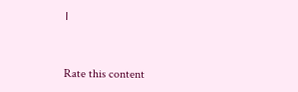।


Rate this content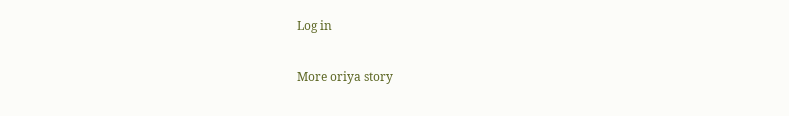Log in

More oriya story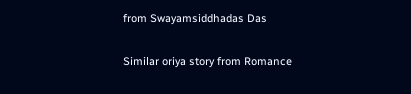from Swayamsiddhadas Das

Similar oriya story from Romance